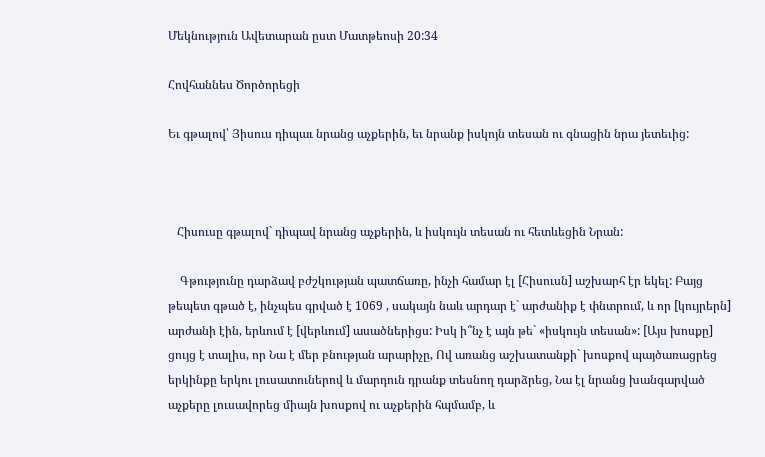Մեկնություն Ավետարան ըստ Մատթեոսի 20:34

Հովհաննես Ծործորեցի

Եւ գթալով՝ Յիսուս դիպաւ նրանց աչքերին, եւ նրանք իսկոյն տեսան ու գնացին նրա յետեւից:



   Հիսուսը գթալով` դիպավ նրանց աչքերին, և իսկույն տեսան ու հետևեցին Նրան:

    Գթությունը դարձավ բժշկության պատճառը, ինչի համար էլ [Հիսուսն] աշխարհ էր եկել: Բայց թեպետ գթած է, ինչպես գրված է 1069 , սակայն նաև արդար է` արժանիք է փնտրում, և որ [կույրերն] արժանի էին, երևում է [վերևում] ասածներիցս: Իսկ ի՞նչ է այն թե` «իսկույն տեսան»: [Այս խոսքը] ցույց է տալիս, որ Նա է մեր բնության արարիչը, Ով առանց աշխատանքի` խոսքով պայծառացրեց երկինքը երկու լուսատուներով և մարդուն դրանք տեսնող դարձրեց, Նա էլ նրանց խանգարված աչքերը լուսավորեց միայն խոսքով ու աչքերին հպմամբ, և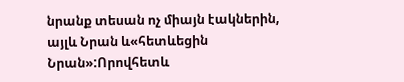նրանք տեսան ոչ միայն էակներին, այլև Նրան և«հետևեցին Նրան»:Որովհետև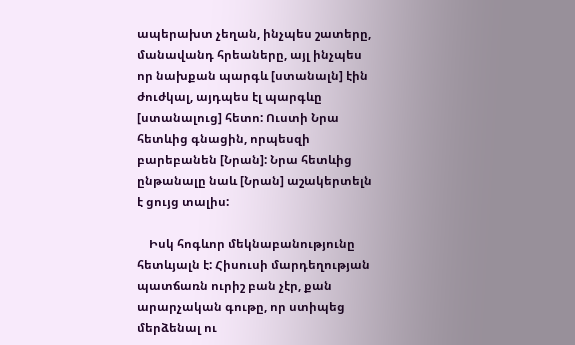ապերախտ չեղան, ինչպես շատերը, մանավանդ հրեաները, այլ ինչպես որ նախքան պարգև [ստանալն] էին ժուժկալ, այդպես էլ պարգևը [ստանալուց] հետո: Ուստի Նրա հետևից գնացին, որպեսզի բարեբանեն [Նրան]: Նրա հետևից ընթանալը նաև [Նրան] աշակերտելն է ցույց տալիս:

    Իսկ հոգևոր մեկնաբանությունը հետևյալն է: Հիսուսի մարդեղության պատճառն ուրիշ բան չէր, քան արարչական գութը, որ ստիպեց մերձենալ ու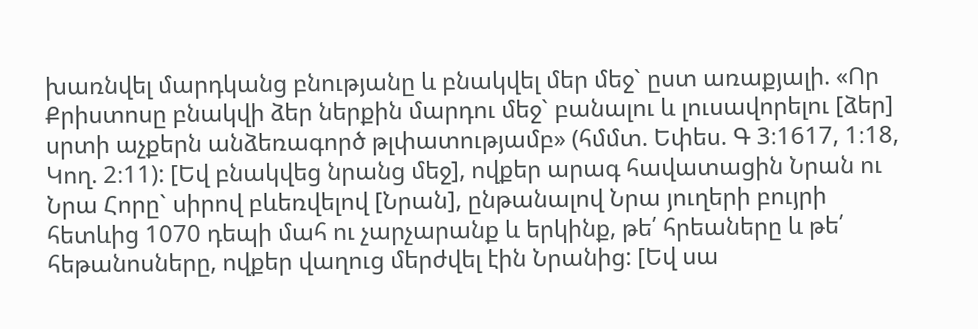խառնվել մարդկանց բնությանը և բնակվել մեր մեջ` ըստ առաքյալի. «Որ Քրիստոսը բնակվի ձեր ներքին մարդու մեջ` բանալու և լուսավորելու [ձեր] սրտի աչքերն անձեռագործ թլփատությամբ» (հմմտ. Եփես. Գ 3։1617, 1։18, Կող. 2։11): [Եվ բնակվեց նրանց մեջ], ովքեր արագ հավատացին Նրան ու Նրա Հորը` սիրով բևեռվելով [Նրան], ընթանալով Նրա յուղերի բույրի հետևից 1070 դեպի մահ ու չարչարանք և երկինք, թե՛ հրեաները և թե՛ հեթանոսները, ովքեր վաղուց մերժվել էին Նրանից: [Եվ սա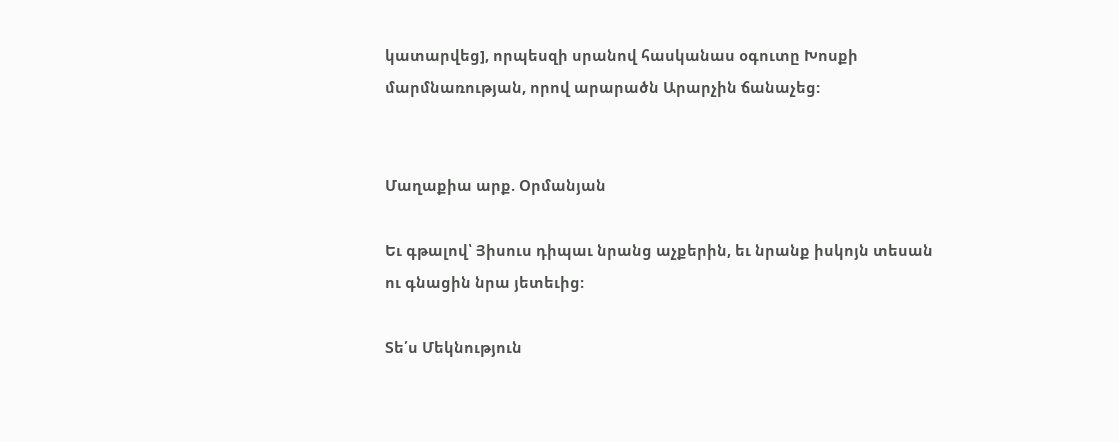կատարվեց], որպեսզի սրանով հասկանաս օգուտը Խոսքի մարմնառության, որով արարածն Արարչին ճանաչեց:


Մաղաքիա արք. Օրմանյան

Եւ գթալով՝ Յիսուս դիպաւ նրանց աչքերին, եւ նրանք իսկոյն տեսան ու գնացին նրա յետեւից:

Տե՛ս Մեկնություն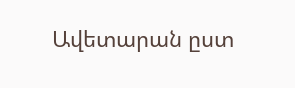Ավետարան ըստ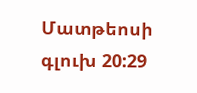Մատթեոսի գլուխ 20:29